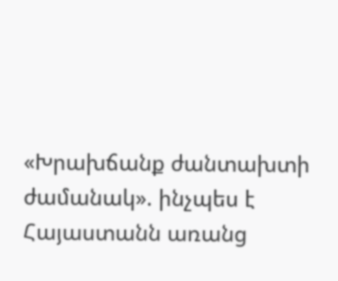«Խրախճանք ժանտախտի ժամանակ». ինչպես է Հայաստանն առանց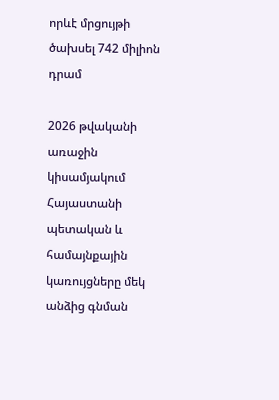որևէ մրցույթի ծախսել 742 միլիոն դրամ

2026 թվականի առաջին կիսամյակում Հայաստանի պետական և համայնքային կառույցները մեկ անձից գնման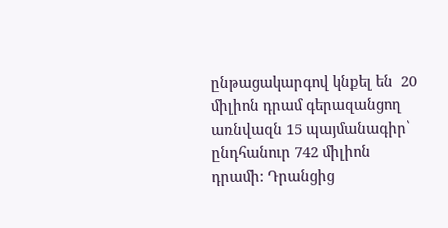ընթացակարգով կնքել են  20 միլիոն դրամ գերազանցող առնվազն 15 պայմանագիր՝ ընդհանուր 742 միլիոն դրամի: Դրանցից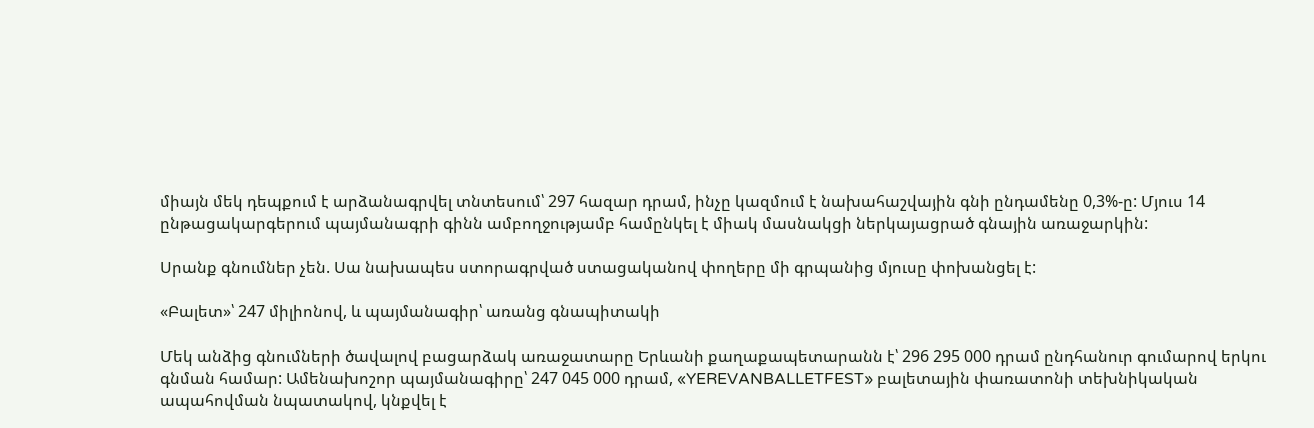միայն մեկ դեպքում է արձանագրվել տնտեսում՝ 297 հազար դրամ, ինչը կազմում է նախահաշվային գնի ընդամենը 0,3%-ը: Մյուս 14 ընթացակարգերում պայմանագրի գինն ամբողջությամբ համընկել է միակ մասնակցի ներկայացրած գնային առաջարկին:

Սրանք գնումներ չեն. Սա նախապես ստորագրված ստացականով փողերը մի գրպանից մյուսը փոխանցել է:

«Բալետ»՝ 247 միլիոնով, և պայմանագիր՝ առանց գնապիտակի

Մեկ անձից գնումների ծավալով բացարձակ առաջատարը Երևանի քաղաքապետարանն է՝ 296 295 000 դրամ ընդհանուր գումարով երկու գնման համար: Ամենախոշոր պայմանագիրը՝ 247 045 000 դրամ, «YEREVANBALLETFEST» բալետային փառատոնի տեխնիկական ապահովման նպատակով, կնքվել է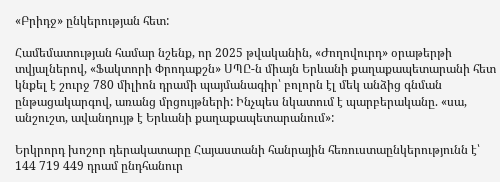«Բրիդջ» ընկերության հետ:

Համեմատության համար նշենք, որ 2025 թվականին, «Ժողովուրդ» օրաթերթի տվյալներով, «Ֆակտորի Փրոդաքշն» ՍՊԸ-ն միայն Երևանի քաղաքապետարանի հետ կնքել է շուրջ 780 միլիոն դրամի պայմանագիր՝ բոլորն էլ մեկ անձից գնման ընթացակարգով, առանց մրցույթների: Ինչպես նկատում է պարբերականը. «սա, անշուշտ, ավանդույթ է Երևանի քաղաքապետարանում»:

Երկրորդ խոշոր դերակատարը Հայաստանի հանրային հեռուստաընկերությունն է՝ 144 719 449 դրամ ընդհանուր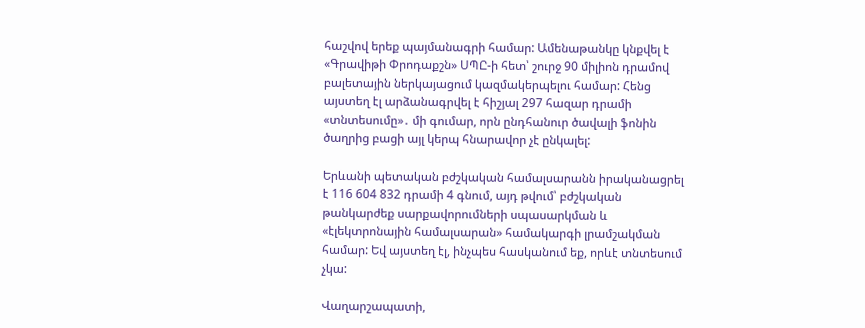հաշվով երեք պայմանագրի համար: Ամենաթանկը կնքվել է «Գրավիթի Փրոդաքշն» ՍՊԸ-ի հետ՝ շուրջ 90 միլիոն դրամով բալետային ներկայացում կազմակերպելու համար: Հենց այստեղ էլ արձանագրվել է հիշյալ 297 հազար դրամի «տնտեսումը»․ մի գումար, որն ընդհանուր ծավալի ֆոնին ծաղրից բացի այլ կերպ հնարավոր չէ ընկալել:

Երևանի պետական բժշկական համալսարանն իրականացրել է 116 604 832 դրամի 4 գնում, այդ թվում՝ բժշկական թանկարժեք սարքավորումների սպասարկման և «էլեկտրոնային համալսարան» համակարգի լրամշակման համար: Եվ այստեղ էլ, ինչպես հասկանում եք, որևէ տնտեսում չկա:

Վաղարշապատի,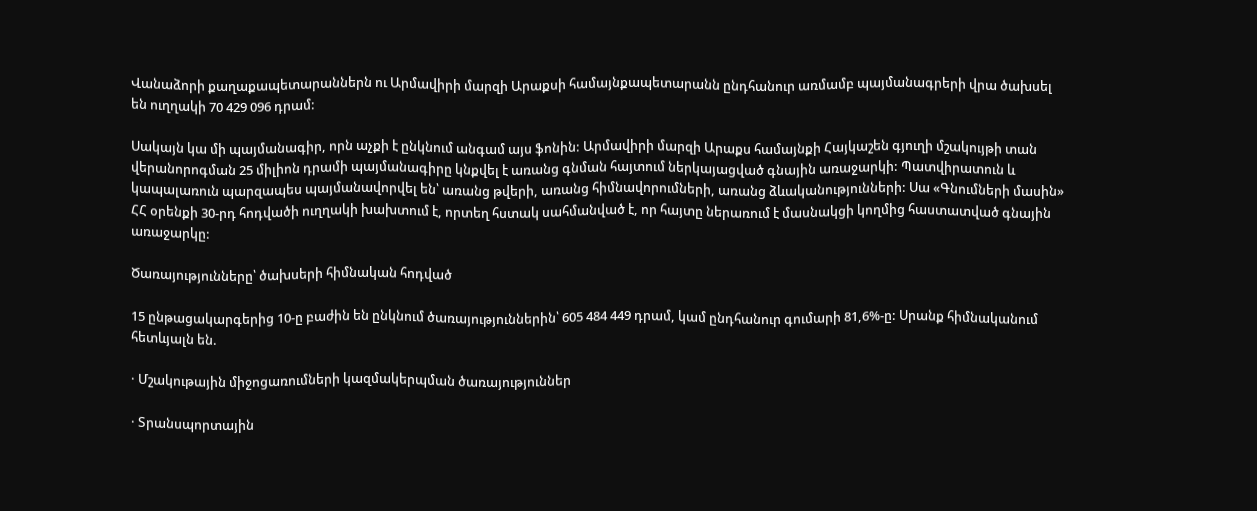Վանաձորի քաղաքապետարաններն ու Արմավիրի մարզի Արաքսի համայնքապետարանն ընդհանուր առմամբ պայմանագրերի վրա ծախսել են ուղղակի 70 429 096 դրամ:

Սակայն կա մի պայմանագիր, որն աչքի է ընկնում անգամ այս ֆոնին: Արմավիրի մարզի Արաքս համայնքի Հայկաշեն գյուղի մշակույթի տան վերանորոգման 25 միլիոն դրամի պայմանագիրը կնքվել է առանց գնման հայտում ներկայացված գնային առաջարկի: Պատվիրատուն և կապալառուն պարզապես պայմանավորվել են՝ առանց թվերի, առանց հիմնավորումների, առանց ձևականությունների: Սա «Գնումների մասին» ՀՀ օրենքի 30-րդ հոդվածի ուղղակի խախտում է, որտեղ հստակ սահմանված է, որ հայտը ներառում է մասնակցի կողմից հաստատված գնային առաջարկը:

Ծառայությունները՝ ծախսերի հիմնական հոդված

15 ընթացակարգերից 10-ը բաժին են ընկնում ծառայություններին՝ 605 484 449 դրամ, կամ ընդհանուր գումարի 81,6%-ը: Սրանք հիմնականում հետևյալն են.

· Մշակութային միջոցառումների կազմակերպման ծառայություններ

· Տրանսպորտային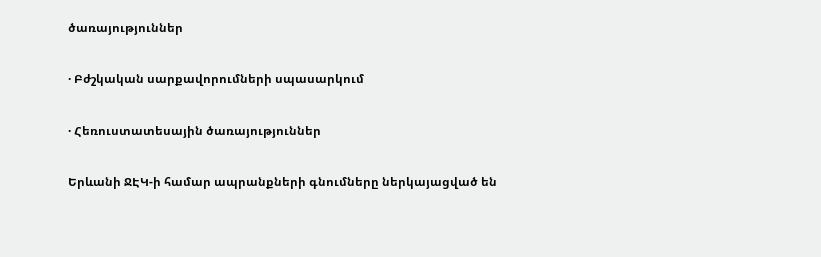ծառայություններ

· Բժշկական սարքավորումների սպասարկում

· Հեռուստատեսային ծառայություններ

Երևանի ՋԷԿ-ի համար ապրանքների գնումները ներկայացված են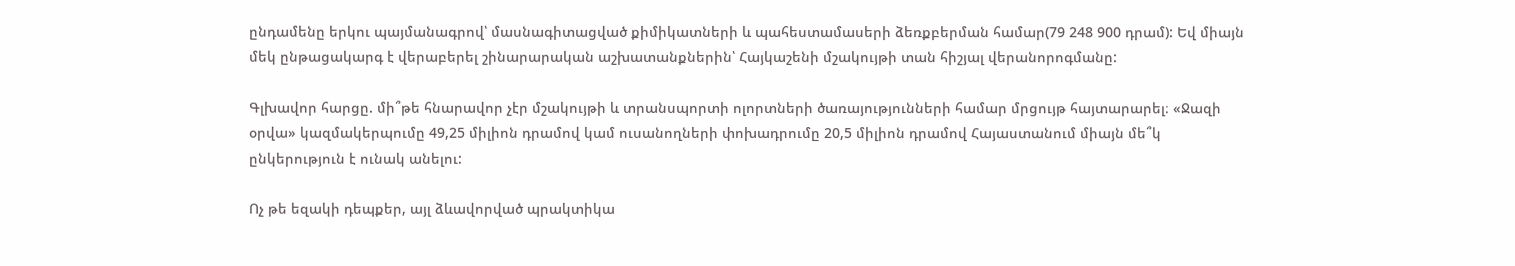ընդամենը երկու պայմանագրով՝ մասնագիտացված քիմիկատների և պահեստամասերի ձեռքբերման համար(79 248 900 դրամ): Եվ միայն մեկ ընթացակարգ է վերաբերել շինարարական աշխատանքներին՝ Հայկաշենի մշակույթի տան հիշյալ վերանորոգմանը:

Գլխավոր հարցը. մի՞թե հնարավոր չէր մշակույթի և տրանսպորտի ոլորտների ծառայությունների համար մրցույթ հայտարարել։ «Ջազի օրվա» կազմակերպումը 49,25 միլիոն դրամով կամ ուսանողների փոխադրումը 20,5 միլիոն դրամով Հայաստանում միայն մե՞կ ընկերություն է ունակ անելու:

Ոչ թե եզակի դեպքեր, այլ ձևավորված պրակտիկա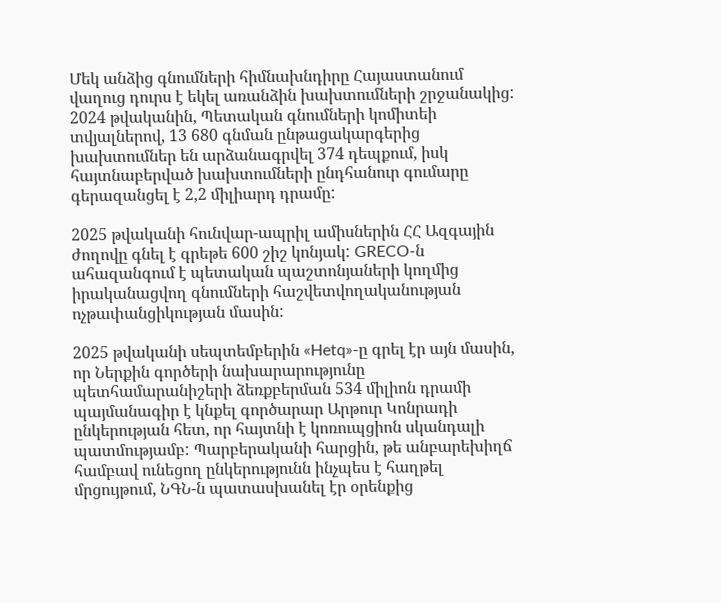Մեկ անձից գնումների հիմնախնդիրը Հայաստանում վաղուց դուրս է եկել առանձին խախտումների շրջանակից: 2024 թվականին, Պետական գնումների կոմիտեի տվյալներով, 13 680 գնման ընթացակարգերից խախտումներ են արձանագրվել 374 դեպքում, իսկ հայտնաբերված խախտումների ընդհանուր գումարը գերազանցել է 2,2 միլիարդ դրամը:

2025 թվականի հունվար-ապրիլ ամիսներին ՀՀ Ազգային ժողովը գնել է գրեթե 600 շիշ կոնյակ: GRECO-ն ահազանգում է պետական պաշտոնյաների կողմից իրականացվող գնումների հաշվետվողականության ոչթափանցիկության մասին:

2025 թվականի սեպտեմբերին «Hetq»-ը գրել էր այն մասին, որ Ներքին գործերի նախարարությունը պետհամարանիշերի ձեռքբերման 534 միլիոն դրամի պայմանագիր է կնքել գործարար Արթուր Կոնրադի ընկերության հետ, որ հայտնի է կոռուպցիոն սկանդալի պատմությամբ: Պարբերականի հարցին, թե անբարեխիղճ համբավ ունեցող ընկերությունն ինչպես է հաղթել մրցույթում, ՆԳՆ-ն պատասխանել էր օրենքից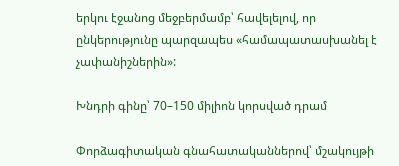երկու էջանոց մեջբերմամբ՝ հավելելով, որ ընկերությունը պարզապես «համապատասխանել է չափանիշներին»:

Խնդրի գինը՝ 70–150 միլիոն կորսված դրամ

Փորձագիտական գնահատականներով՝ մշակույթի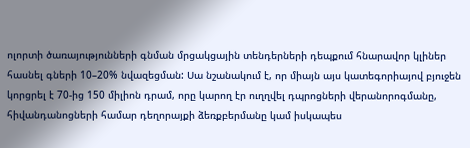ոլորտի ծառայությունների գնման մրցակցային տենդերների դեպքում հնարավոր կլիներ հասնել գների 10–20% նվազեցման: Սա նշանակում է, որ միայն այս կատեգորիայով բյուջեն կորցրել է 70-ից 150 միլիոն դրամ, որը կարող էր ուղղվել դպրոցների վերանորոգմանը, հիվանդանոցների համար դեղորայքի ձեռքբերմանը կամ իսկապես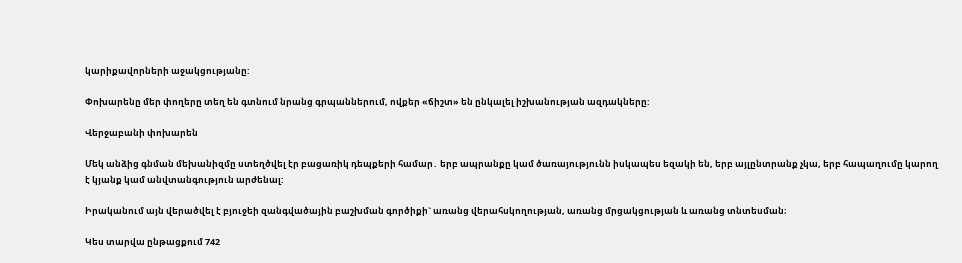կարիքավորների աջակցությանը:

Փոխարենը մեր փողերը տեղ են գտնում նրանց գրպաններում, ովքեր «ճիշտ» են ընկալել իշխանության ազդակները:

Վերջաբանի փոխարեն

Մեկ անձից գնման մեխանիզմը ստեղծվել էր բացառիկ դեպքերի համար․ երբ ապրանքը կամ ծառայությունն իսկապես եզակի են, երբ այլընտրանք չկա, երբ հապաղումը կարող է կյանք կամ անվտանգություն արժենալ:

Իրականում այն վերածվել է բյուջեի զանգվածային բաշխման գործիքի` առանց վերահսկողության, առանց մրցակցության և առանց տնտեսման։

Կես տարվա ընթացքում 742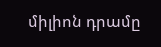միլիոն դրամը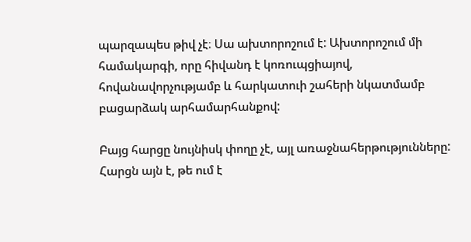պարզապես թիվ չէ։ Սա ախտորոշում է: Ախտորոշում մի համակարգի, որը հիվանդ է կոռուպցիայով, հովանավորչությամբ և հարկատուի շահերի նկատմամբ բացարձակ արհամարհանքով:

Բայց հարցը նույնիսկ փողը չէ, այլ առաջնահերթությունները: Հարցն այն է, թե ում է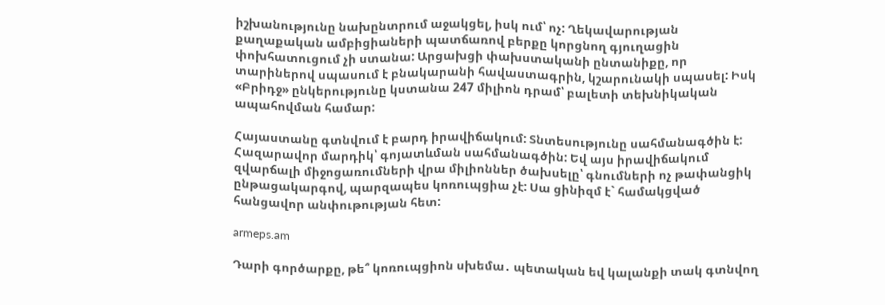իշխանությունը նախընտրում աջակցել, իսկ ում՝ ոչ: Ղեկավարության քաղաքական ամբիցիաների պատճառով բերքը կորցնող գյուղացին փոխհատուցում չի ստանա: Արցախցի փախստականի ընտանիքը, որ տարիներով սպասում է բնակարանի հավաստագրին, կշարունակի սպասել: Իսկ «Բրիդջ» ընկերությունը կստանա 247 միլիոն դրամ՝ բալետի տեխնիկական ապահովման համար:

Հայաստանը գտնվում է բարդ իրավիճակում: Տնտեսությունը սահմանագծին է: Հազարավոր մարդիկ՝ գոյատևման սահմանագծին: Եվ այս իրավիճակում զվարճալի միջոցառումների վրա միլիոններ ծախսելը՝ գնումների ոչ թափանցիկ ընթացակարգով, պարզապես կոռուպցիա չէ: Սա ցինիզմ է` համակցված հանցավոր անփութության հետ:

armeps.am

Դարի գործարքը, թե՞ կոռուպցիոն սխեմա․ պետական եվ կալանքի տակ գտնվող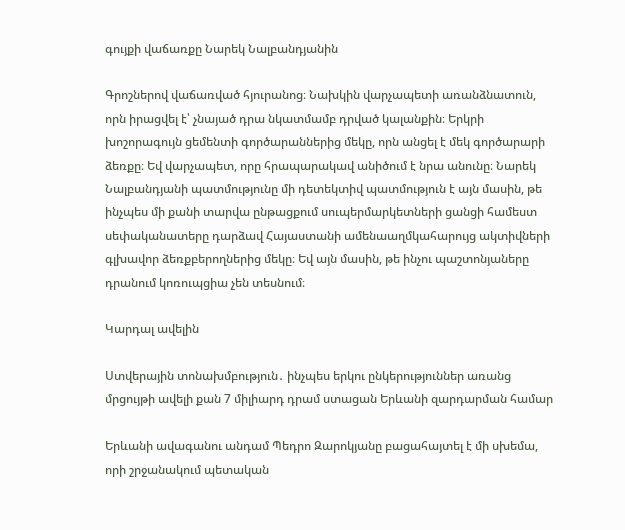գույքի վաճառքը Նարեկ Նալբանդյանին

Գրոշներով վաճառված հյուրանոց։ Նախկին վարչապետի առանձնատուն, որն իրացվել է՝ չնայած դրա նկատմամբ դրված կալանքին։ Երկրի խոշորագույն ցեմենտի գործարաններից մեկը, որն անցել է մեկ գործարարի ձեռքը։ Եվ վարչապետ, որը հրապարակավ անիծում է նրա անունը։ Նարեկ Նալբանդյանի պատմությունը մի դետեկտիվ պատմություն է այն մասին, թե ինչպես մի քանի տարվա ընթացքում սուպերմարկետների ցանցի համեստ սեփականատերը դարձավ Հայաստանի ամենաաղմկահարույց ակտիվների գլխավոր ձեռքբերողներից մեկը։ Եվ այն մասին, թե ինչու պաշտոնյաները դրանում կոռուպցիա չեն տեսնում։

Կարդալ ավելին

Ստվերային տոնախմբություն․ ինչպես երկու ընկերություններ առանց մրցույթի ավելի քան 7 միլիարդ դրամ ստացան Երևանի զարդարման համար

Երևանի ավագանու անդամ Պեդրո Զարոկյանը բացահայտել է մի սխեմա, որի շրջանակում պետական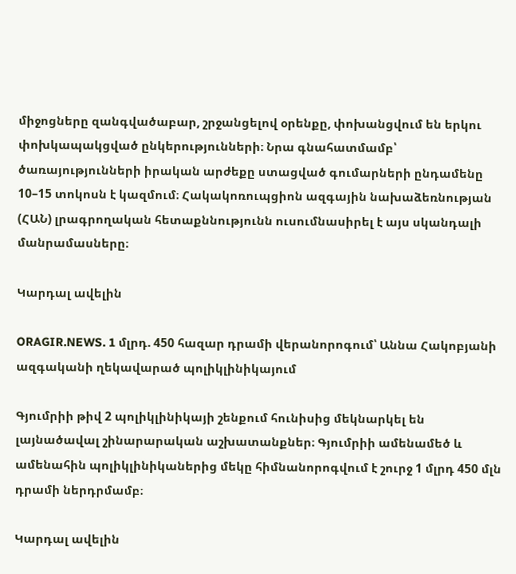միջոցները զանգվածաբար, շրջանցելով օրենքը, փոխանցվում են երկու փոխկապակցված ընկերությունների։ Նրա գնահատմամբ՝ ծառայությունների իրական արժեքը ստացված գումարների ընդամենը 10–15 տոկոսն է կազմում։ Հակակոռուպցիոն ազգային նախաձեռնության (ՀԱՆ) լրագրողական հետաքննությունն ուսումնասիրել է այս սկանդալի մանրամասները։

Կարդալ ավելին

ORAGIR.NEWS. 1 մլրդ. 450 հազար դրամի վերանորոգում՝ Աննա Հակոբյանի ազգականի ղեկավարած պոլիկլինիկայում

Գյումրիի թիվ 2 պոլիկլինիկայի շենքում հունիսից մեկնարկել են լայնածավալ շինարարական աշխատանքներ։ Գյումրիի ամենամեծ և ամենահին պոլիկլինիկաներից մեկը հիմնանորոգվում է շուրջ 1 մլրդ 450 մլն դրամի ներդրմամբ։

Կարդալ ավելին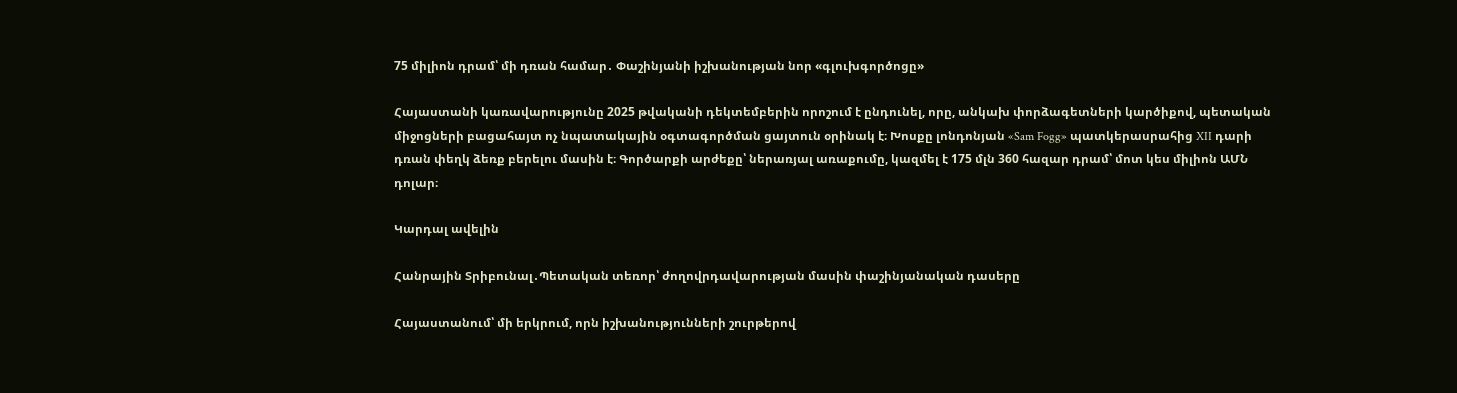75 միլիոն դրամ՝ մի դռան համար․ Փաշինյանի իշխանության նոր «գլուխգործոցը»

Հայաստանի կառավարությունը 2025 թվականի դեկտեմբերին որոշում է ընդունել, որը, անկախ փորձագետների կարծիքով, պետական միջոցների բացահայտ ոչ նպատակային օգտագործման ցայտուն օրինակ է։ Խոսքը լոնդոնյան «Sam Fogg» պատկերասրահից XII դարի դռան փեղկ ձեռք բերելու մասին է։ Գործարքի արժեքը՝ ներառյալ առաքումը, կազմել է 175 մլն 360 հազար դրամ՝ մոտ կես միլիոն ԱՄՆ դոլար։

Կարդալ ավելին

Հանրային Տրիբունալ․Պետական տեռոր՝ ժողովրդավարության մասին փաշինյանական դասերը

Հայաստանում՝ մի երկրում, որն իշխանությունների շուրթերով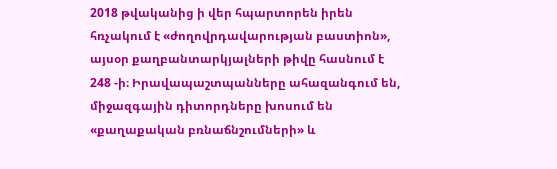2018 թվականից ի վեր հպարտորեն իրեն հռչակում է «ժողովրդավարության բաստիոն», այսօր քաղբանտարկյալների թիվը հասնում է 248 -ի։ Իրավապաշտպանները ահազանգում են, միջազգային դիտորդները խոսում են «քաղաքական բռնաճնշումների» և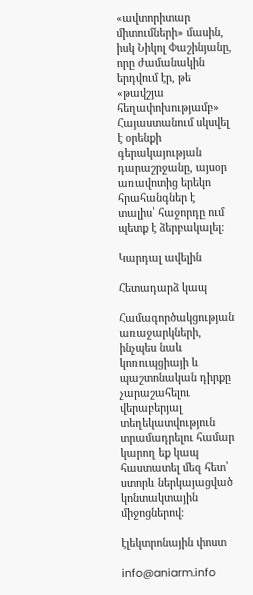«ավտորիտար միտումների» մասին, իսկ Նիկոլ Փաշինյանը, որը ժամանակին երդվում էր, թե «թավշյա հեղափոխությամբ» Հայաստանում սկսվել է օրենքի գերակայության դարաշրջանը, այսօր առավոտից երեկո հրահանգներ է տալիս՝ հաջորդը ում պետք է ձերբակալել։

Կարդալ ավելին

Հետադարձ կապ

Համագործակցության առաջարկների, ինչպես նաև կոռուպցիայի և պաշտոնական դիրքը չարաշահելու վերաբերյալ տեղեկատվություն տրամադրելու համար կարող եք կապ հաստատել մեզ հետ՝ ստորև ներկայացված կոնտակտային միջոցներով։

էլեկտրոնային փոստ

info@aniarm.info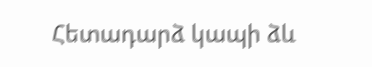Հետադարձ կապի ձև